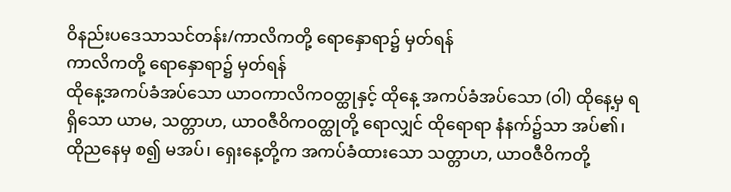ဝိနည်းပဒေသာသင်တန်း/ကာလိကတို့ ရောနှောရာ၌ မှတ်ရန်
ကာလိကတို့ ရောနှောရာ၌ မှတ်ရန်
ထိုနေ့အကပ်ခံအပ်သော ယာဝကာလိကဝတ္ထုနှင့် ထိုနေ့ အကပ်ခံအပ်သော (ဝါ) ထိုနေ့မှ ရရှိသော ယာမ, သတ္တာဟ, ယာဝဇီဝိကဝတ္ထုတို့ ရောလျှင် ထိုရောရာ နံနက်၌သာ အပ်၏၊ ထိုညနေမှ စ၍ မအပ်၊ ရှေးနေ့တို့က အကပ်ခံထားသော သတ္တာဟ, ယာဝဇီဝိကတို့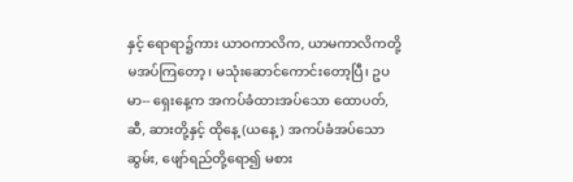နှင့် ရောရာ၌ကား ယာဝကာလိက, ယာမကာလိကတို့ မအပ်ကြတော့၊ မသုံးဆောင်ကောင်းတော့ပြီ၊ ဥပမာ-- ရှေးနေ့က အကပ်ခံထားအပ်သော ထောပတ်, ဆီ, ဆားတို့နှင့် ထိုနေ့ (ယနေ့) အကပ်ခံအပ်သော ဆွမ်း, ဖျော်ရည်တို့ရော၍ မစား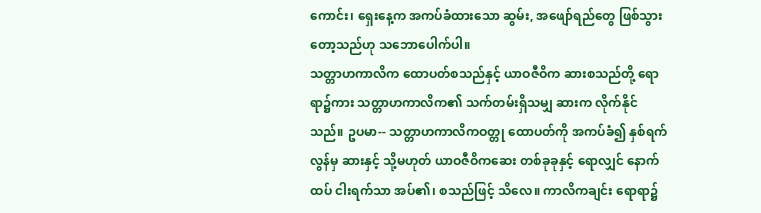ကောင်း၊ ရှေးနေ့က အကပ်ခံထားသော ဆွမ်း, အဖျော်ရည်တွေ ဖြစ်သွားတော့သည်ဟု သဘောပေါက်ပါ။
သတ္တာဟကာလိက ထောပတ်စသည်နှင့် ယာဝဇီဝိက ဆားစသည်တို့ ရောရာ၌ကား သတ္တာဟကာလိက၏ သက်တမ်းရှိသမျှ ဆားက လိုက်နိုင် သည်။ ဥပမာ-- သတ္တာဟကာလိကဝတ္တု ထောပတ်ကို အကပ်ခံ၍ နှစ်ရက်လွန်မှ ဆားနှင့် သို့မဟုတ် ယာဝဇီဝိကဆေး တစ်ခုခုနှင့် ရောလျှင် နောက်ထပ် ငါးရက်သာ အပ်၏၊ စသည်ဖြင့် သိလေ။ ကာလိကချင်း ရောရာ၌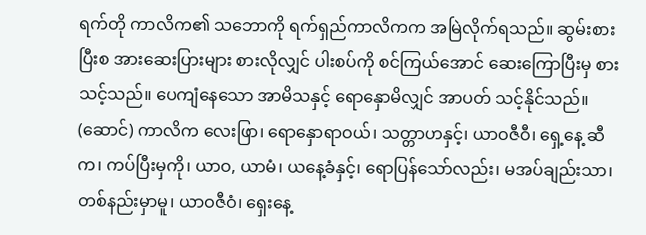ရက်တို ကာလိက၏ သဘောကို ရက်ရှည်ကာလိကက အမြဲလိုက်ရသည်။ ဆွမ်းစားပြီးစ အားဆေးပြားများ စားလိုလျှင် ပါးစပ်ကို စင်ကြယ်အောင် ဆေးကြောပြီးမှ စားသင့်သည်။ ပေကျံနေသော အာမိသနှင့် ရောနှောမိလျှင် အာပတ် သင့်နိုင်သည်။
(ဆောင်) ကာလိက လေးဖြာ၊ ရောနှောရာဝယ်၊ သတ္တာဟနှင့်၊ ယာဝဇီဝီ၊ ရှေ့နေ့ ဆီက၊ ကပ်ပြီးမှကို၊ ယာဝ, ယာမံ၊ ယနေ့ခံနှင့်၊ ရောပြန်သော်လည်း၊ မအပ်ချည်းသာ၊ တစ်နည်းမှာမူ၊ ယာဝဇီဝံ၊ ရှေးနေ့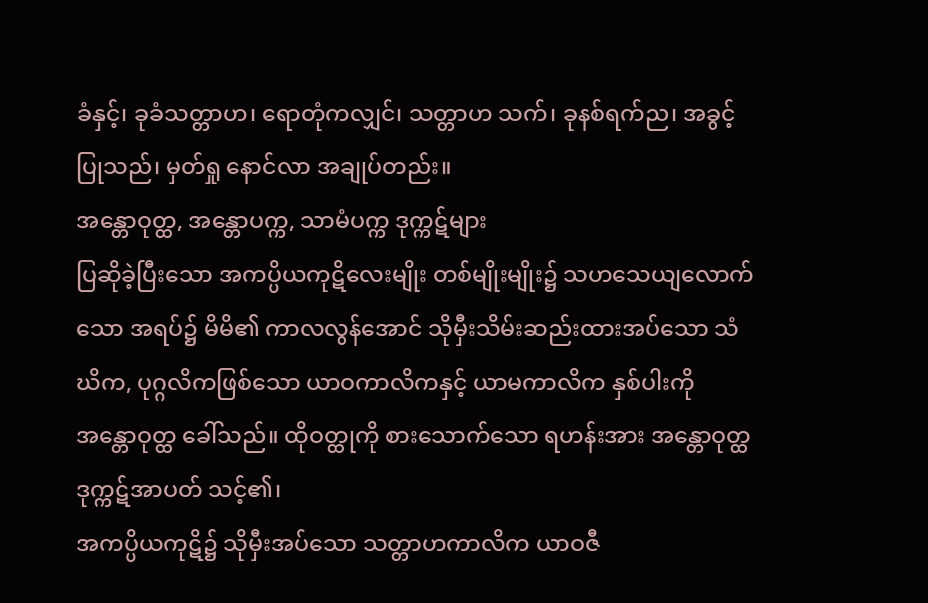ခံနှင့်၊ ခုခံသတ္တာဟ၊ ရောတုံကလျှင်၊ သတ္တာဟ သက်၊ ခုနစ်ရက်ည၊ အခွင့်ပြုသည်၊ မှတ်ရှု နောင်လာ အချုပ်တည်း။
အန္တောဝုတ္ထ, အန္တောပက္က, သာမံပက္က ဒုက္ကဋ်များ
ပြဆိုခဲ့ပြီးသော အကပ္ပိယကုဋိလေးမျိုး တစ်မျိုးမျိုး၌ သဟသေယျလောက်သော အရပ်၌ မိမိ၏ ကာလလွန်အောင် သိုမှီးသိမ်းဆည်းထားအပ်သော သံဃိက, ပုဂ္ဂလိကဖြစ်သော ယာဝကာလိကနှင့် ယာမကာလိက နှစ်ပါးကို အန္တောဝုတ္ထ ခေါ်သည်။ ထိုဝတ္ထုကို စားသောက်သော ရဟန်းအား အန္တောဝုတ္ထဒုက္ကဋ်အာပတ် သင့်၏၊
အကပ္ပိယကုဋိ၌ သိုမှီးအပ်သော သတ္တာဟကာလိက ယာဝဇီ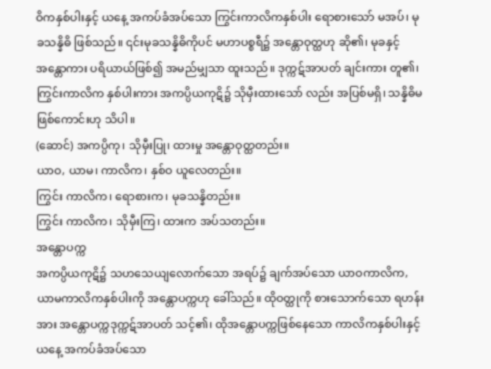ဝိကနှစ်ပါးနှင့် ယနေ့ အကပ်ခံအပ်သော ကြွင်းကာလိကနှစ်ပါး ရောစားသော် မအပ်၊ မုခသန္နိဓိ ဖြစ်သည်။ ၎င်းမုခသန္နိဓိကိုပင် မဟာပစ္စရီ၌ အန္တောဝုတ္ထဟု ဆို၏၊ မုခနှင့် အန္တောကား ပရိယာယ်ဖြစ်၍ အမည်မျှသာ ထူးသည်။ ဒုက္ကဋ်အာပတ် ချင်းကား တူ၏၊ ကြွင်းကာလိက နှစ်ပါးကား အကပ္ပိယကုဋိ၌ သိုမှီးထားသော် လည်း အပြစ်မရှိ၊ သန္နိဓိမဖြစ်ကောင်းဟု သိပါ။
(ဆောင်) အကပ္ပိကု၊ သိုမှီးပြု၊ ထားမှု အန္တောဝုတ္ထတည်း။
ယာဝ, ယာမ၊ ကာလိက၊ နှစ်ဝ ယူလေတည်း။
ကြွင်း ကာလိက၊ ရောစားက၊ မုခသန္နိတည်း။
ကြွင်း ကာလိက၊ သိုမှီးကြ၊ ထားက အပ်သတည်း။
အန္တောပက္က
အကပ္ပိယကုဋိ၌ သဟသေယျလောက်သော အရပ်၌ ချက်အပ်သော ယာဝကာလိက, ယာမကာလိကနှစ်ပါးကို အန္တောပက္ကဟု ခေါ်သည်။ ထိုဝတ္ထုကို စားသောက်သော ရဟန်းအား အန္တောပက္ကဒုက္ကဋ်အာပတ် သင့်၏၊ ထိုအန္တောပက္ကဖြစ်နေသော ကာလိကနှစ်ပါးနှင့် ယနေ့ အကပ်ခံအပ်သော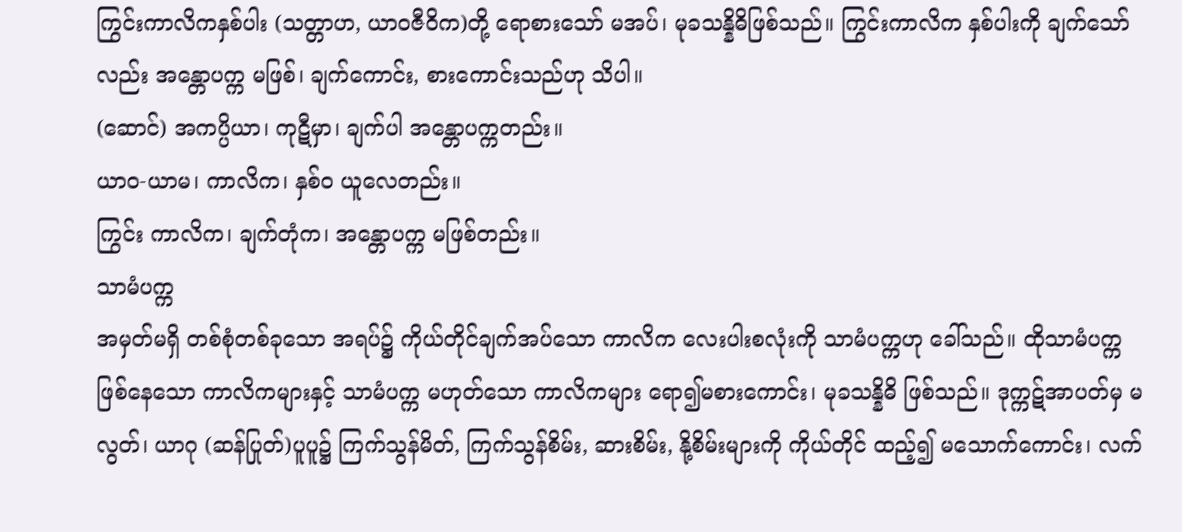ကြွင်းကာလိကနှစ်ပါး (သတ္တာဟ, ယာဝဇီဝိက)တို့ ရောစားသော် မအပ်၊ မုခသန္နိဓိဖြစ်သည်။ ကြွင်းကာလိက နှစ်ပါးကို ချက်သော်လည်း အန္တောပက္က မဖြစ်၊ ချက်ကောင်း, စားကောင်းသည်ဟု သိပါ။
(ဆောင်) အကပ္ပိယာ၊ ကုဋီမှာ၊ ချက်ပါ အန္တောပက္ကတည်း။
ယာဝ-ယာမ၊ ကာလိက၊ နှစ်ဝ ယူလေတည်း။
ကြွင်း ကာလိက၊ ချက်တုံက၊ အန္တောပက္က မဖြစ်တည်း။
သာမံပက္က
အမှတ်မရှိ တစ်စုံတစ်ခုသော အရပ်၌ ကိုယ်တိုင်ချက်အပ်သော ကာလိက လေးပါးစလုံးကို သာမံပက္ကဟု ခေါ်သည်။ ထိုသာမံပက္ကဖြစ်နေသော ကာလိကများနှင့် သာမံပက္က မဟုတ်သော ကာလိကများ ရော၍မစားကောင်း၊ မုခသန္နိဓိ ဖြစ်သည်။ ဒုက္ကဋ်အာပတ်မှ မလွတ်၊ ယာဂု (ဆန်ပြုတ်)ပူပူ၌ ကြက်သွန်မိတ်, ကြက်သွန်စိမ်း, ဆားစိမ်း, နို့စိမ်းများကို ကိုယ်တိုင် ထည့်၍ မသောက်ကောင်း၊ လက်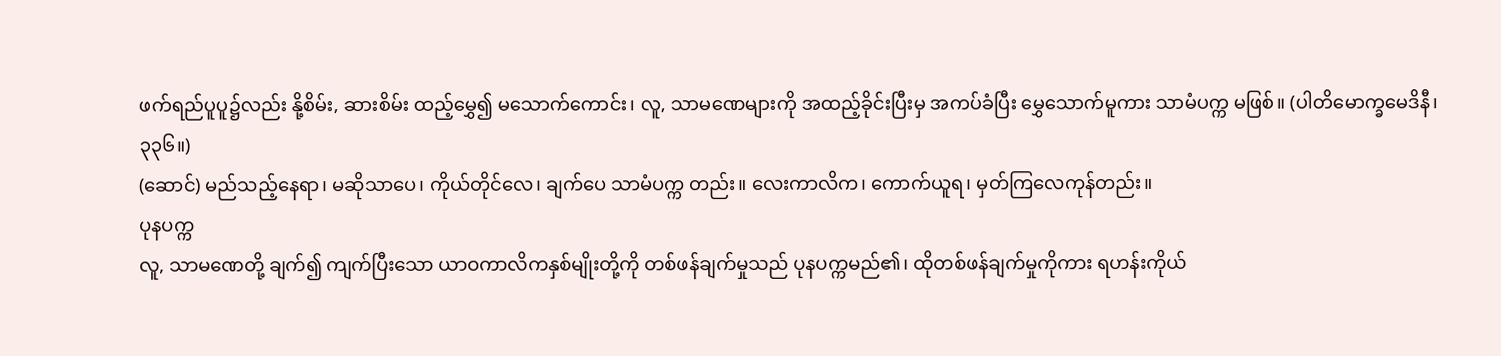ဖက်ရည်ပူပူ၌လည်း နို့စိမ်း, ဆားစိမ်း ထည့်မွှေ၍ မသောက်ကောင်း၊ လူ, သာမဏေများကို အထည့်ခိုင်းပြီးမှ အကပ်ခံပြီး မွှေသောက်မူကား သာမံပက္က မဖြစ်။ (ပါတိမောက္ခမေဒိနီ၊၃၃၆။)
(ဆောင်) မည်သည့်နေရာ၊ မဆိုသာပေ၊ ကိုယ်တိုင်လေ၊ ချက်ပေ သာမံပက္က တည်း။ လေးကာလိက၊ ကောက်ယူရ၊ မှတ်ကြလေကုန်တည်း။
ပုနပက္က
လူ, သာမဏေတို့ ချက်၍ ကျက်ပြီးသော ယာဝကာလိကနှစ်မျိုးတို့ကို တစ်ဖန်ချက်မှုသည် ပုနပက္ကမည်၏၊ ထိုတစ်ဖန်ချက်မှုကိုကား ရဟန်းကိုယ်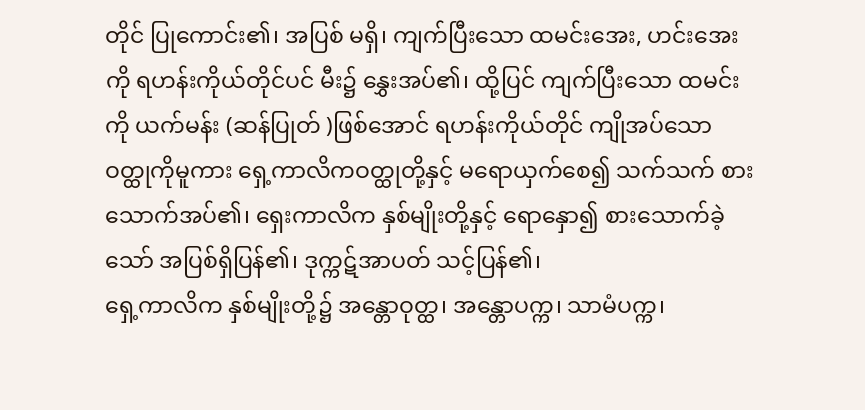တိုင် ပြုကောင်း၏၊ အပြစ် မရှိ၊ ကျက်ပြီးသော ထမင်းအေး, ဟင်းအေးကို ရဟန်းကိုယ်တိုင်ပင် မီး၌ နွှေးအပ်၏၊ ထို့ပြင် ကျက်ပြီးသော ထမင်းကို ယက်မန်း (ဆန်ပြုတ် )ဖြစ်အောင် ရဟန်းကိုယ်တိုင် ကျိုအပ်သော ဝတ္ထုကိုမူကား ရှေ့ကာလိကဝတ္ထုတို့နှင့် မရောယှက်စေ၍ သက်သက် စားသောက်အပ်၏၊ ရှေးကာလိက နှစ်မျိုးတို့နှင့် ရောနှော၍ စားသောက်ခဲ့သော် အပြစ်ရှိပြန်၏၊ ဒုက္ကဋ်အာပတ် သင့်ပြန်၏၊
ရှေ့ကာလိက နှစ်မျိုးတို့၌ အန္တောဝုတ္ထ၊ အန္တောပက္က၊ သာမံပက္က၊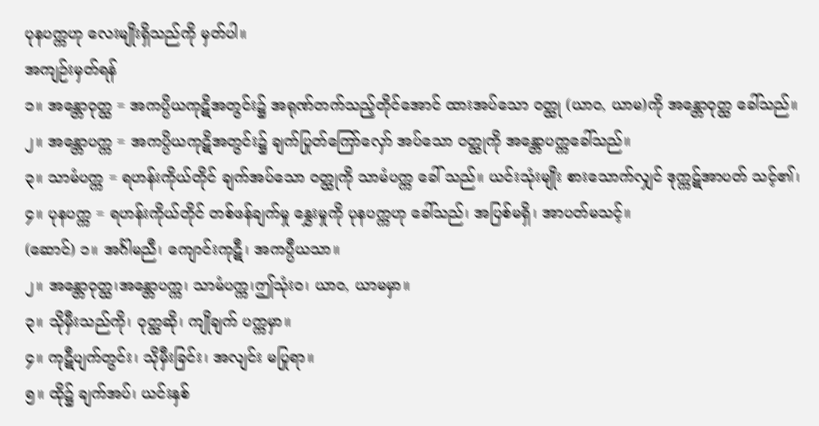ပုနပက္ကဟု လေးမျိုးရှိသည်ကို မှတ်ပါ။
အကျဉ်းမှတ်ရန်
၁။ အန္တောဝုတ္ထ = အကပ္ပိယကုဋိအတွင်း၌ အရုဏ်တက်သည့်တိုင်အောင် ထားအပ်သော ဝတ္ထု (ယာဝ, ယာမ)ကို အန္တောဝုတ္ထ ခေါ်သည်။
၂။ အန္တောပက္က = အကပ္ပိယကုဋိအတွင်း၌ ချက်ပြုတ်ကြော်လှော် အပ်သော ဝတ္ထုကို အန္တောပက္ကခေါ်သည်။
၃။ သာမံပက္က = ရဟန်းကိုယ်တိုင် ချက်အပ်သော ဝတ္ထုကို သာမံပက္က ခေါ် သည်။ ယင်းသုံးမျိုး စားသောက်လျှင် ဒုက္ကဋ်အာပတ် သင့်၏၊
၄။ ပုနပက္က = ရဟန်းကိုယ်တိုင် တစ်ဖန်ချက်မှု နွှေးမှုကို ပုနပက္ကဟု ခေါ်သည်၊ အပြစ်မရှိ၊ အာပတ်မသင့်။
(ဆောင်) ၁။ အင်္ဂါမညီ၊ ကျောင်းကုဋီ၊ အကပ္ပီယသာ။
၂။ အန္တောဝုတ္ထ၊အန္တောပက္က၊ သာမံပက္က၊ဤသုံးဝ၊ ယာဝ, ယာမမှာ။
၃။ သိုမှီးသည်ကို၊ ဝုတ္ထဆို၊ ကျိုချက် ပက္ကမှာ။
၄။ ကုဋီပျက်တွင်း၊ သိုမှီးခြင်း၊ အလျင်း မပြုရာ။
၅။ ထို၌ ချက်အပ်၊ ယင်းနှစ်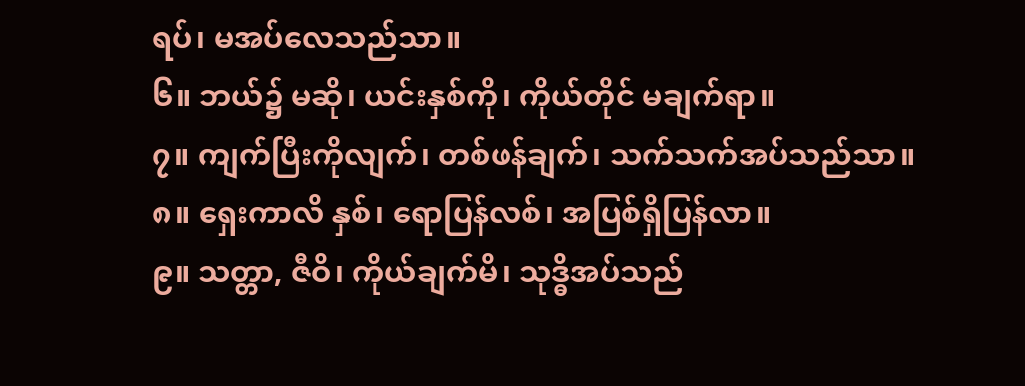ရပ်၊ မအပ်လေသည်သာ။
၆။ ဘယ်၌ မဆို၊ ယင်းနှစ်ကို၊ ကိုယ်တိုင် မချက်ရာ။
၇။ ကျက်ပြီးကိုလျက်၊ တစ်ဖန်ချက်၊ သက်သက်အပ်သည်သာ။
၈။ ရှေးကာလိ နှစ်၊ ရောပြန်လစ်၊ အပြစ်ရှိပြန်လာ။
၉။ သတ္တာ, ဇီဝိ၊ ကိုယ်ချက်မိ၊ သုဒ္ဓိအပ်သည်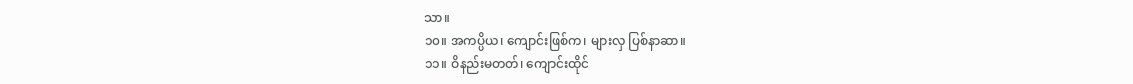သာ။
၁၀။ အကပ္ပိယ၊ ကျောင်းဖြစ်က၊ များလှ ပြစ်နာဆာ။
၁၁။ ဝိနည်းမတတ်၊ ကျောင်းထိုင်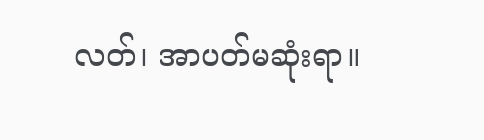လတ်၊ အာပတ်မဆုံးရာ။